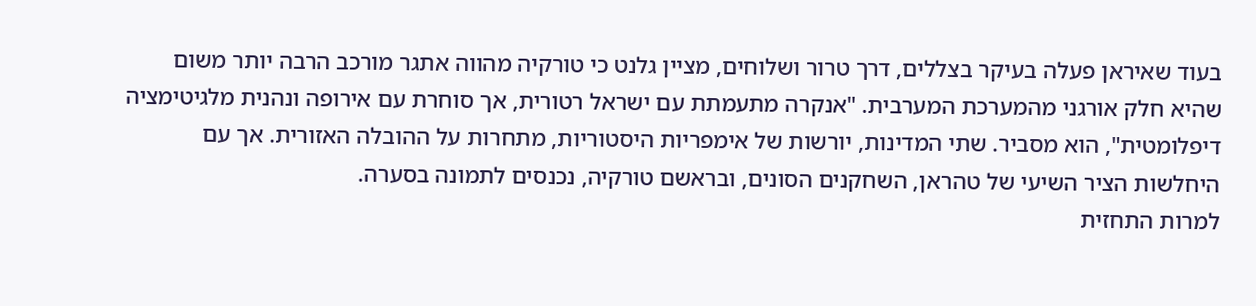בעוד שאיראן פעלה בעיקר בצללים, דרך טרור ושלוחים, מציין גלנט כי טורקיה מהווה אתגר מורכב הרבה יותר משום שהיא חלק אורגני מהמערכת המערבית. "אנקרה מתעמתת עם ישראל רטורית, אך סוחרת עם אירופה ונהנית מלגיטימציה דיפלומטית", הוא מסביר. שתי המדינות, יורשות של אימפריות היסטוריות, מתחרות על ההובלה האזורית. אך עם היחלשות הציר השיעי של טהראן, השחקנים הסונים, ובראשם טורקיה, נכנסים לתמונה בסערה.
למרות התחזית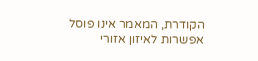הקודרת, המאמר אינו פוסל אפשרות לאיזון אזורי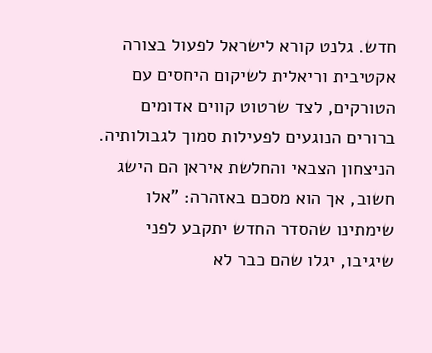חדש. גלנט קורא לישראל לפעול בצורה אקטיבית וריאלית לשיקום היחסים עם הטורקים, לצד שרטוט קווים אדומים ברורים הנוגעים לפעילות סמוך לגבולותיה. הניצחון הצבאי והחלשת איראן הם הישג חשוב, אך הוא מסכם באזהרה: "אלו שימתינו שהסדר החדש יתקבע לפני שיגיבו, יגלו שהם כבר לא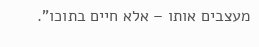מעצבים אותו – אלא חיים בתוכו".